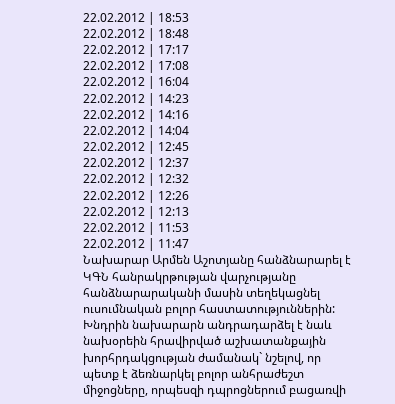22.02.2012 | 18:53
22.02.2012 | 18:48
22.02.2012 | 17:17
22.02.2012 | 17:08
22.02.2012 | 16:04
22.02.2012 | 14:23
22.02.2012 | 14:16
22.02.2012 | 14:04
22.02.2012 | 12:45
22.02.2012 | 12:37
22.02.2012 | 12:32
22.02.2012 | 12:26
22.02.2012 | 12:13
22.02.2012 | 11:53
22.02.2012 | 11:47
Նախարար Արմեն Աշոտյանը հանձնարարել է ԿԳՆ հանրակրթության վարչությանը հանձնարարականի մասին տեղեկացնել ուսումնական բոլոր հաստատություններին: Խնդրին նախարարն անդրադարձել է նաև նախօրեին հրավիրված աշխատանքային խորհրդակցության ժամանակ` նշելով, որ պետք է ձեռնարկել բոլոր անհրաժեշտ միջոցները, որպեսզի դպրոցներում բացառվի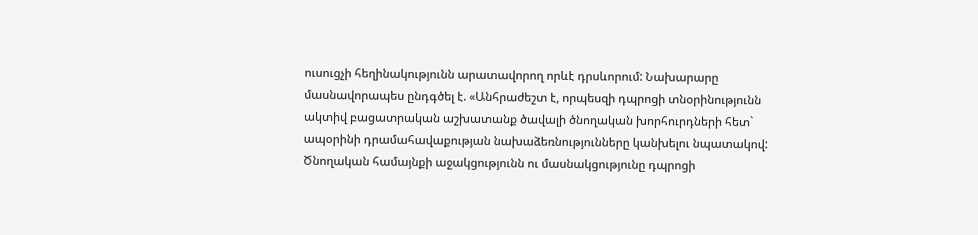ուսուցչի հեղինակությունն արատավորող որևէ դրսևորում: Նախարարը մասնավորապես ընդգծել է. «Անհրաժեշտ է, որպեսզի դպրոցի տնօրինությունն ակտիվ բացատրական աշխատանք ծավալի ծնողական խորհուրդների հետ` ապօրինի դրամահավաքության նախաձեռնությունները կանխելու նպատակով: Ծնողական համայնքի աջակցությունն ու մասնակցությունը դպրոցի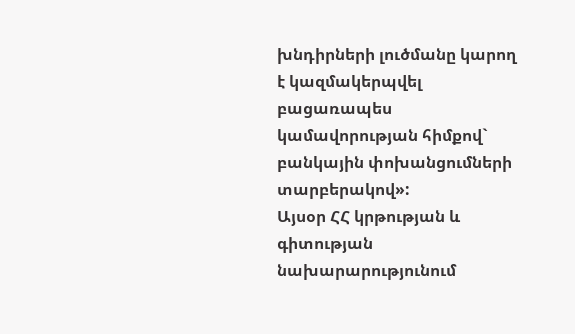խնդիրների լուծմանը կարող է կազմակերպվել բացառապես կամավորության հիմքով` բանկային փոխանցումների տարբերակով»:
Այսօր ՀՀ կրթության և գիտության նախարարությունում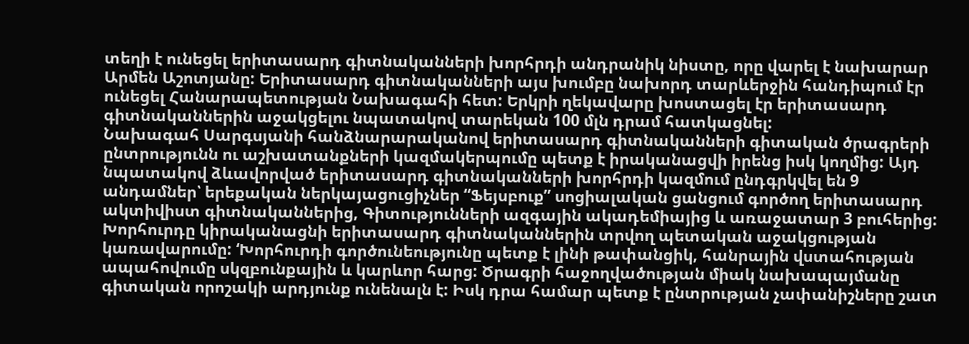տեղի է ունեցել երիտասարդ գիտնականների խորհրդի անդրանիկ նիստը, որը վարել է նախարար Արմեն Աշոտյանը: Երիտասարդ գիտնականների այս խումբը նախորդ տարևերջին հանդիպում էր ունեցել Հանարապետության Նախագահի հետ: Երկրի ղեկավարը խոստացել էր երիտասարդ գիտնականներին աջակցելու նպատակով տարեկան 100 մլն դրամ հատկացնել:
Նախագահ Սարգսյանի հանձնարարականով երիտասարդ գիտնականների գիտական ծրագրերի ընտրությունն ու աշխատանքների կազմակերպումը պետք է իրականացվի իրենց իսկ կողմից: Այդ նպատակով ձևավորված երիտասարդ գիտնականների խորհրդի կազմում ընդգրկվել են 9 անդամներ՝ երեքական ներկայացուցիչներ “Ֆեյսբուք” սոցիալական ցանցում գործող երիտասարդ ակտիվիստ գիտնականներից, Գիտությունների ազգային ակադեմիայից և առաջատար 3 բուհերից: Խորհուրդը կիրականացնի երիտասարդ գիտնականներին տրվող պետական աջակցության կառավարումը: ‘Խորհուրդի գործունեությունը պետք է լինի թափանցիկ, հանրային վստահության ապահովումը սկզբունքային և կարևոր հարց: Ծրագրի հաջողվածության միակ նախապայմանը գիտական որոշակի արդյունք ունենալն է: Իսկ դրա համար պետք է ընտրության չափանիշները շատ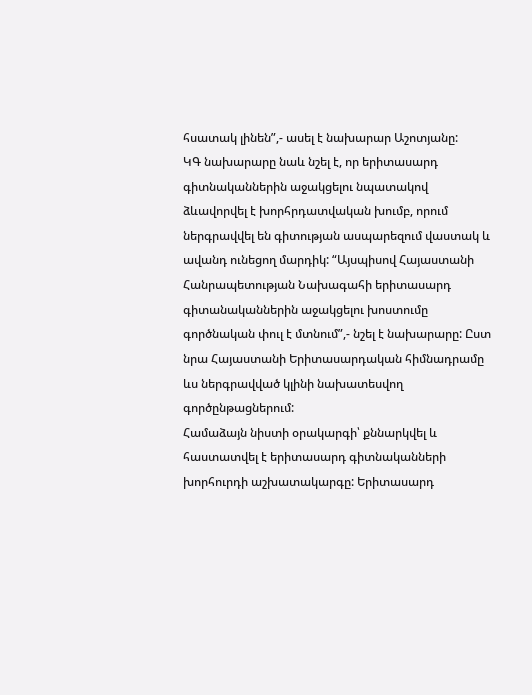հսատակ լինեն”,- ասել է նախարար Աշոտյանը:
ԿԳ նախարարը նաև նշել է, որ երիտասարդ գիտնականներին աջակցելու նպատակով ձևավորվել է խորհրդատվական խումբ, որում ներգրավվել են գիտության ասպարեզում վաստակ և ավանդ ունեցող մարդիկ: “Այսպիսով Հայաստանի Հանրապետության Նախագահի երիտասարդ գիտանականներին աջակցելու խոստումը գործնական փուլ է մտնում”,- նշել է նախարարը: Ըստ նրա Հայաստանի Երիտասարդական հիմնադրամը ևս ներգրավված կլինի նախատեսվող գործընթացներում:
Համաձայն նիստի օրակարգի՝ քննարկվել և հաստատվել է երիտասարդ գիտնականների խորհուրդի աշխատակարգը: Երիտասարդ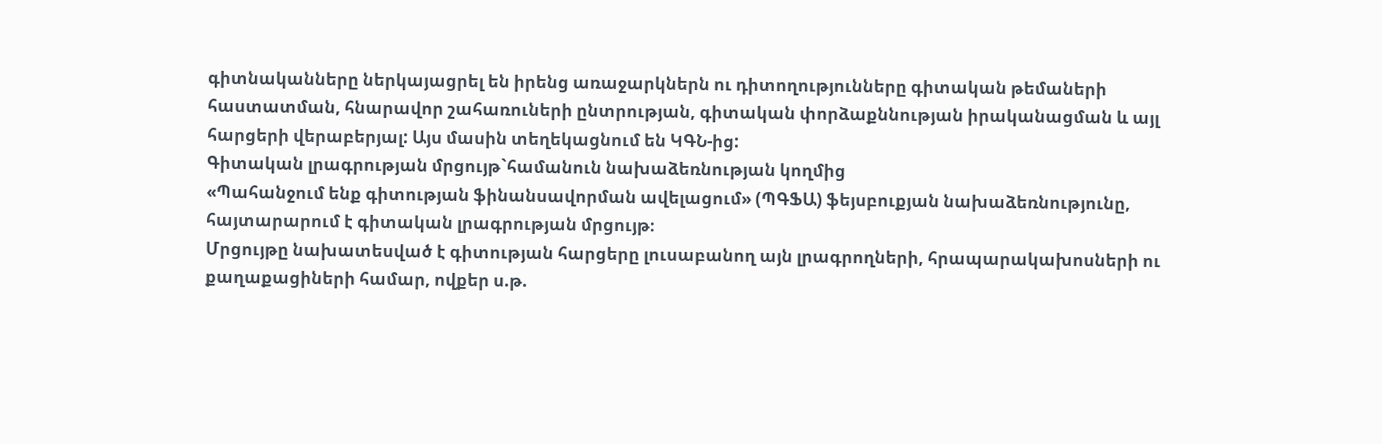գիտնականները ներկայացրել են իրենց առաջարկներն ու դիտողությունները գիտական թեմաների հաստատման, հնարավոր շահառուների ընտրության, գիտական փորձաքննության իրականացման և այլ հարցերի վերաբերյալ: Այս մասին տեղեկացնում են ԿԳՆ-ից:
Գիտական լրագրության մրցույթ`համանուն նախաձեռնության կողմից
«Պահանջում ենք գիտության ֆինանսավորման ավելացում» (ՊԳՖԱ) ֆեյսբուքյան նախաձեռնությունը, հայտարարում է գիտական լրագրության մրցույթ։
Մրցույթը նախատեսված է գիտության հարցերը լուսաբանող այն լրագրողների, հրապարակախոսների ու քաղաքացիների համար, ովքեր ս.թ.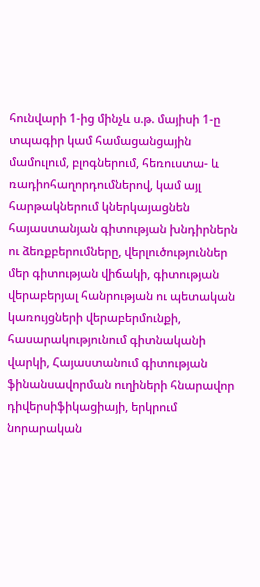հունվարի 1-ից մինչև ս.թ. մայիսի 1-ը տպագիր կամ համացանցային մամուլում, բլոգներում, հեռուստա- և ռադիոհաղորդումներով, կամ այլ հարթակներում կներկայացնեն հայաստանյան գիտության խնդիրներն ու ձեռքբերումները, վերլուծություններ մեր գիտության վիճակի, գիտության վերաբերյալ հանրության ու պետական կառույցների վերաբերմունքի, հասարակությունում գիտնականի վարկի, Հայաստանում գիտության ֆինանսավորման ուղիների հնարավոր դիվերսիֆիկացիայի, երկրում նորարական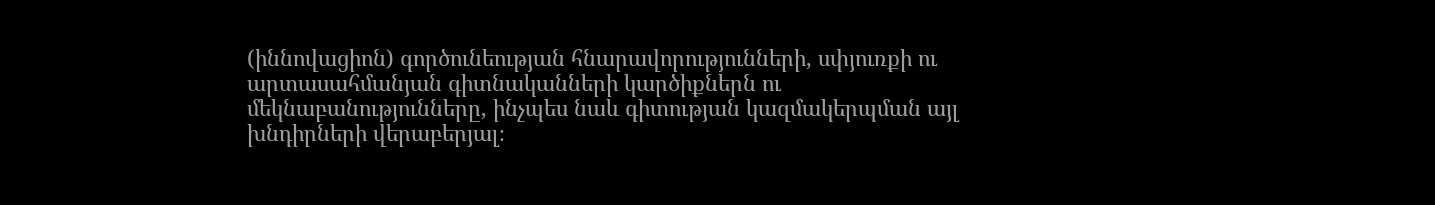(իննովացիոն) գործունեության հնարավորությունների, սփյուռքի ու արտասահմանյան գիտնականների կարծիքներն ու մեկնաբանությունները, ինչպես նաև գիտության կազմակերպման այլ խնդիրների վերաբերյալ։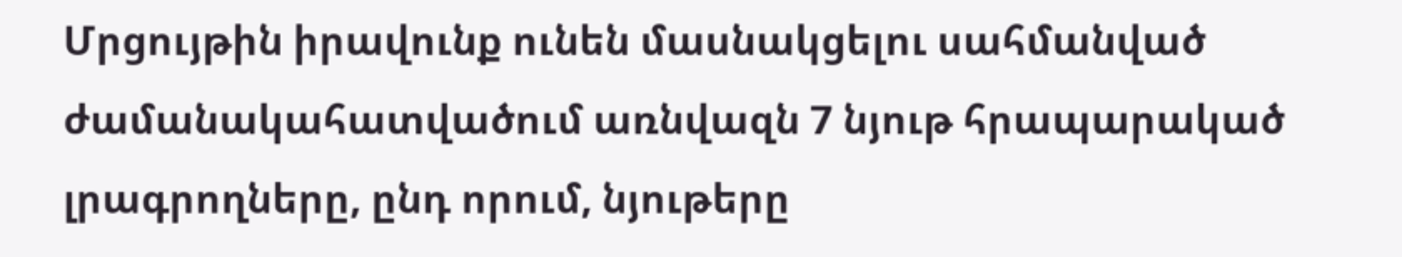Մրցույթին իրավունք ունեն մասնակցելու սահմանված ժամանակահատվածում առնվազն 7 նյութ հրապարակած լրագրողները, ընդ որում, նյութերը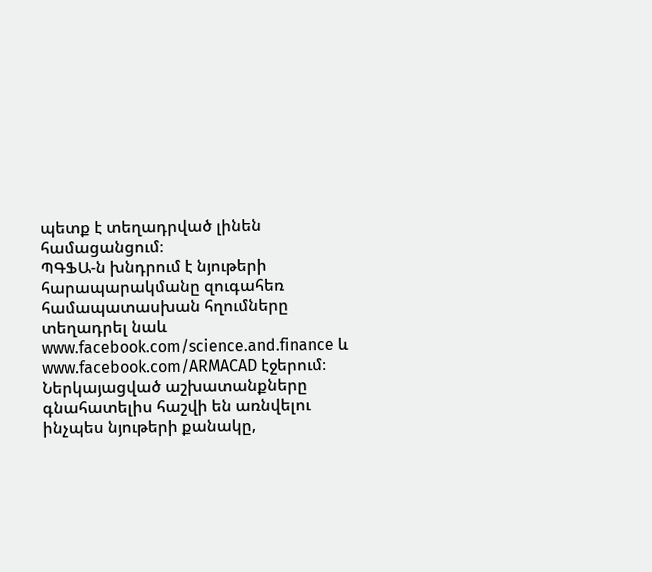պետք է տեղադրված լինեն համացանցում։
ՊԳՖԱ-ն խնդրում է նյութերի հարապարակմանը զուգահեռ համապատասխան հղումները տեղադրել նաև www.facebook.com/science.and.finance և www.facebook.com/ARMACAD էջերում։
Ներկայացված աշխատանքները գնահատելիս հաշվի են առնվելու ինչպես նյութերի քանակը,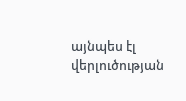այնպես էլ վերլուծության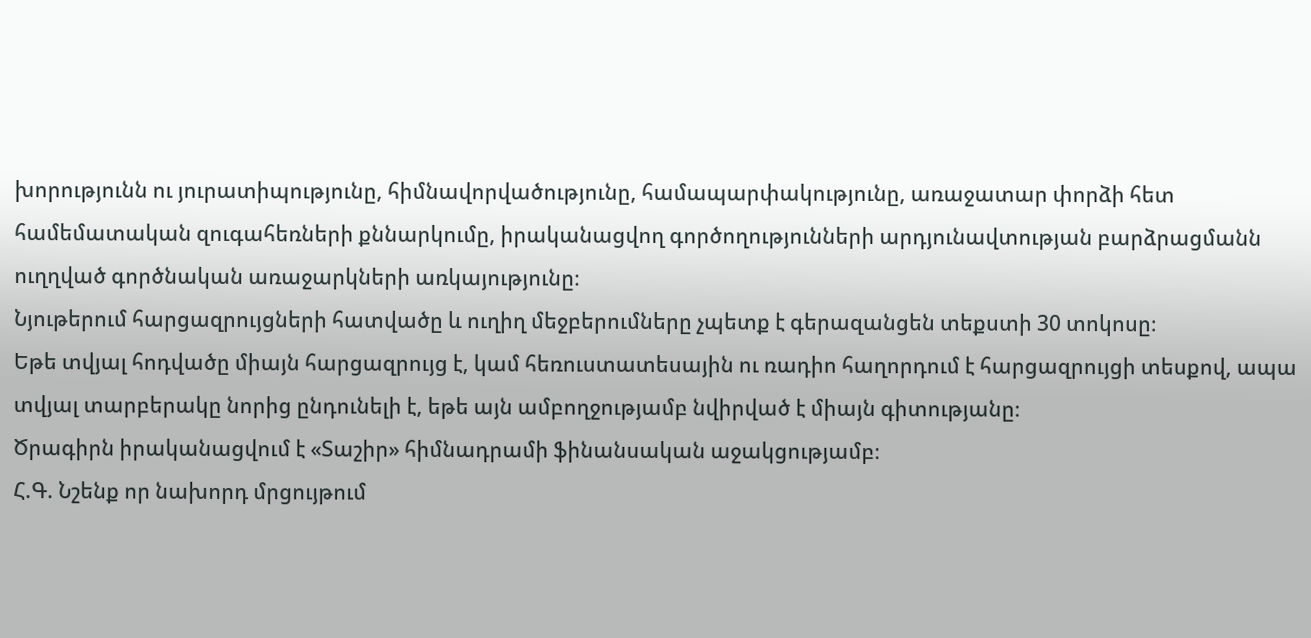խորությունն ու յուրատիպությունը, հիմնավորվածությունը, համապարփակությունը, առաջատար փորձի հետ համեմատական զուգահեռների քննարկումը, իրականացվող գործողությունների արդյունավտության բարձրացմանն ուղղված գործնական առաջարկների առկայությունը։
Նյութերում հարցազրույցների հատվածը և ուղիղ մեջբերումները չպետք է գերազանցեն տեքստի 30 տոկոսը։
Եթե տվյալ հոդվածը միայն հարցազրույց է, կամ հեռուստատեսային ու ռադիո հաղորդում է հարցազրույցի տեսքով, ապա տվյալ տարբերակը նորից ընդունելի է, եթե այն ամբողջությամբ նվիրված է միայն գիտությանը։
Ծրագիրն իրականացվում է «Տաշիր» հիմնադրամի ֆինանսական աջակցությամբ։
Հ.Գ. Նշենք որ նախորդ մրցույթում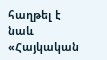հաղթել է նաև «Հայկական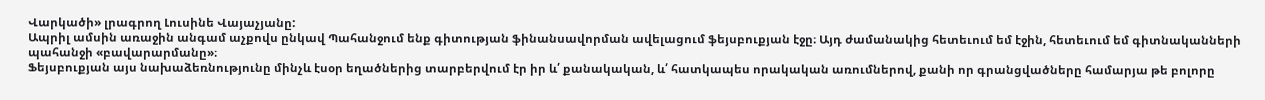Վարկածի» լրագրող Լուսինե Վայաչյանը:
Ապրիլ ամսին առաջին անգամ աչքովս ընկավ Պահանջում ենք գիտության ֆինանսավորման ավելացում ֆեյսբուքյան էջը։ Այդ ժամանակից հետեւում եմ էջին, հետեւում եմ գիտնականների պահանջի «բավարարմանը»։
Ֆեյսբուքյան այս նախաձեռնությունը մինչև էսօր եղածներից տարբերվում էր իր և՛ քանակական, և՛ հատկապես որակական առումներով, քանի որ գրանցվածները համարյա թե բոլորը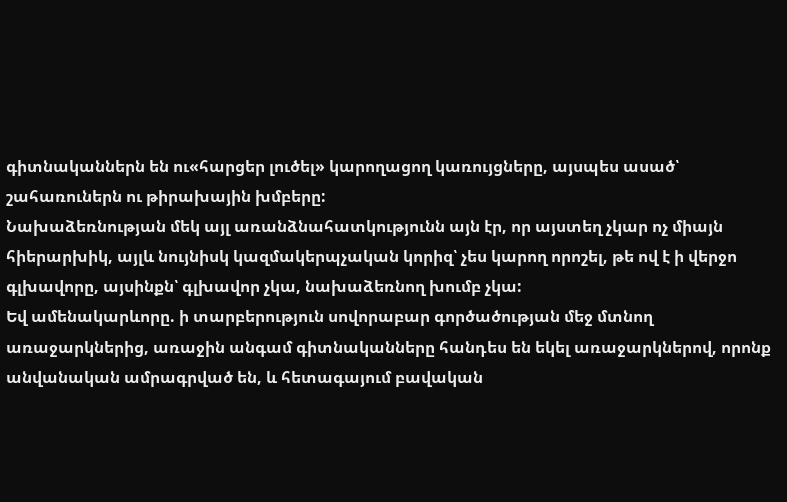գիտնականներն են ու«հարցեր լուծել» կարողացող կառույցները, այսպես ասած՝ շահառուներն ու թիրախային խմբերը:
Նախաձեռնության մեկ այլ առանձնահատկությունն այն էր, որ այստեղ չկար ոչ միայն հիերարխիկ, այլև նույնիսկ կազմակերպչական կորիզ՝ չես կարող որոշել, թե ով է ի վերջո գլխավորը, այսինքն՝ գլխավոր չկա, նախաձեռնող խումբ չկա:
Եվ ամենակարևորը. ի տարբերություն սովորաբար գործածության մեջ մտնող առաջարկներից, առաջին անգամ գիտնականները հանդես են եկել առաջարկներով, որոնք անվանական ամրագրված են, և հետագայում բավական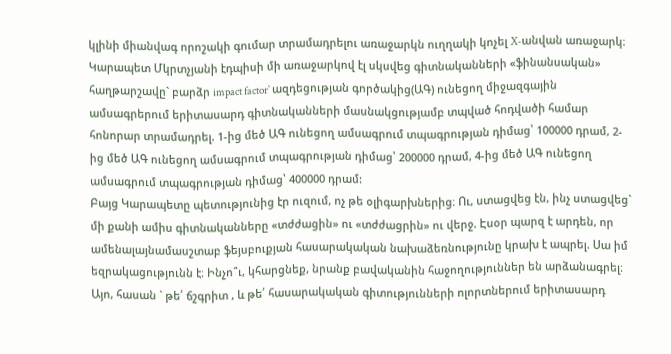կլինի միանվագ որոշակի գումար տրամադրելու առաջարկն ուղղակի կոչել X-անվան առաջարկ։
Կարապետ Մկրտչյանի էդպիսի մի առաջարկով էլ սկսվեց գիտնականների «ֆինանսական» հաղթարշավը` բարձր impact factor` ազդեցության գործակից(ԱԳ) ունեցող միջազգային ամսագրերում երիտասարդ գիտնականների մասնակցությամբ տպված հոդվածի համար հոնորար տրամադրել. 1-ից մեծ ԱԳ ունեցող ամսագրում տպագրության դիմաց՝ 100000 դրամ, 2-ից մեծ ԱԳ ունեցող ամսագրում տպագրության դիմաց՝ 200000 դրամ, 4-ից մեծ ԱԳ ունեցող ամսագրում տպագրության դիմաց՝ 400000 դրամ:
Բայց Կարապետը պետությունից էր ուզում, ոչ թե օլիգարխներից։ Ու, ստացվեց էն, ինչ ստացվեց` մի քանի ամիս գիտնականները «տժժացին» ու «տժժացրին» ու վերջ. Էսօր պարզ է արդեն, որ ամենալայնամասշտաբ ֆեյսբուքյան հասարակական նախաձեռնությունը կրախ է ապրել. Սա իմ եզրակացությունն է։ Ինչո՞ւ, կհարցնեք, նրանք բավականին հաջողություններ են արձանագրել։
Այո, հասան ` թե՛ ճշգրիտ , և թե՛ հասարակական գիտությունների ոլորտներում երիտասարդ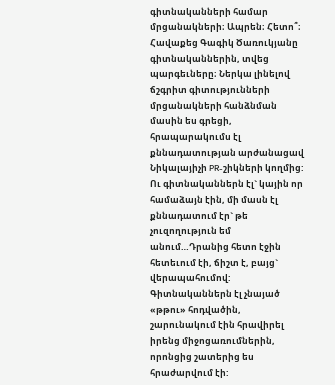գիտնականների համար մրցանակների։ Ապրեն։ Հետո՞։ Հավաքեց Գագիկ Ծառուկյանը գիտնականներին, տվեց պարգեւները։ Ներկա լինելով ճշգրիտ գիտությունների մրցանակների հանձնման մասին ես գրեցի, հրապարակումս էլ քննադատության արժանացավ Նիկալայիչի PR-շիկների կողմից:
Ու գիտնականներն էլ` կային որ համաձայն էին, մի մասն էլ քննադատում էր` թե չուզողություն եմ անում…Դրանից հետո էջին հետեւում էի, ճիշտ է, բայց` վերապահումով: Գիտնականներն էլ չնայած «թթու» հոդվածին, շարունակում էին հրավիրել իրենց միջոցառումներին, որոնցից շատերից ես հրաժարվում էի: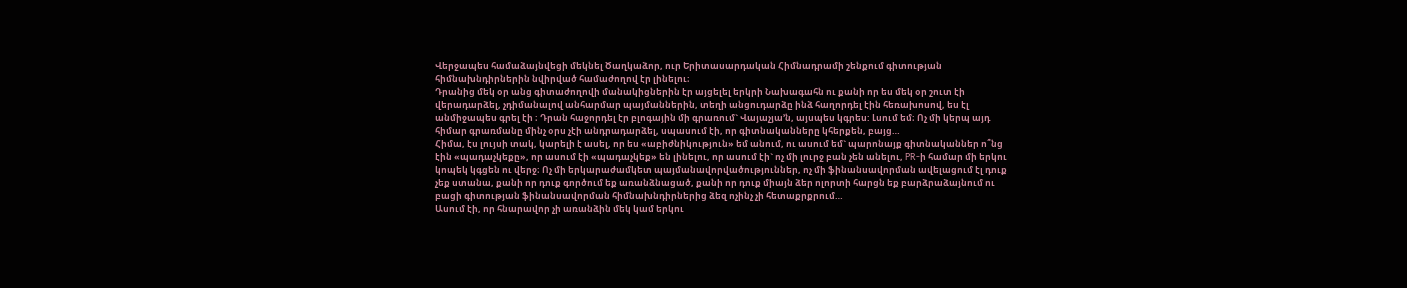Վերջապես համաձայնվեցի մեկնել Ծաղկաձոր, ուր Երիտասարդական Հիմնադրամի շենքում գիտության հիմնախնդիրներին նվիրված համաժողով էր լինելու։
Դրանից մեկ օր անց գիտաժողովի մանակիցներին էր այցելել երկրի Նախագահն ու քանի որ ես մեկ օր շուտ էի վերադարձել, չդիմանալով անհարմար պայմաններին, տեղի անցուդարձը ինձ հաղորդել էին հեռախոսով, ես էլ անմիջապես գրել էի ։ Դրան հաջորդել էր բլոգային մի գրառում` Վայաչյա’ն, այսպես կգրես: Լսում եմ։ Ոչ մի կերպ այդ հիմար գրառմանը մինչ օրս չէի անդրադարձել, սպասում էի, որ գիտնականները կհերքեն, բայց…
Հիմա, էս լույսի տակ, կարելի է ասել, որ ես «աբիժնիկություն» եմ անում, ու ասում եմ` պարոնայք գիտնականներ ո՞նց էին «պադաչկեքը», որ ասում էի «պադաչկեք» են լինելու, որ ասում էի` ոչ մի լուրջ բան չեն անելու, PR-ի համար մի երկու կոպեկ կգցեն ու վերջ։ Ոչ մի երկարաժամկետ պայմանավորվածություններ, ոչ մի ֆինանսավորման ավելացում էլ դուք չեք ստանա, քանի որ դուք գործում եք առանձնացած, քանի որ դուք միայն ձեր ոլորտի հարցն եք բարձրաձայնում ու բացի գիտության ֆինանսավորման հիմնախնդիրներից ձեզ ոչինչ չի հետաքրքրում…
Ասում էի, որ հնարավոր չի առանձին մեկ կամ երկու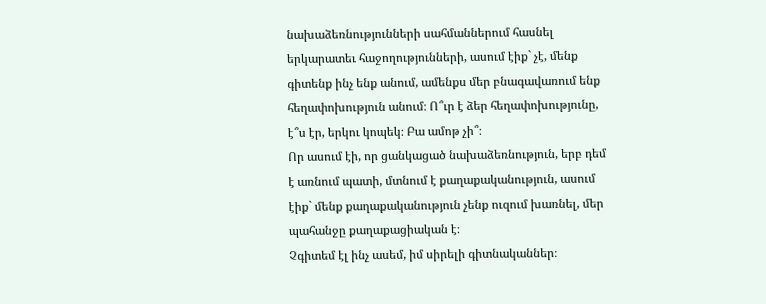նախաձեռնությունների սահմաններում հասնել երկարատեւ հաջողությունների, ասում էիք` չէ, մենք գիտենք ինչ ենք անում, ամենքս մեր բնագավառում ենք հեղափոխություն անում։ Ո՞ւր է ձեր հեղափոխությունը, է՞ս էր, երկու կոպեկ։ Բա ամոթ չի՞։
Որ ասում էի, որ ցանկացած նախաձեռնություն, երբ դեմ է առնում պատի, մտնում է քաղաքականություն, ասում էիք` մենք քաղաքականություն չենք ուզում խառնել, մեր պահանջը քաղաքացիական է։
Չգիտեմ էլ ինչ ասեմ, իմ սիրելի գիտնականներ։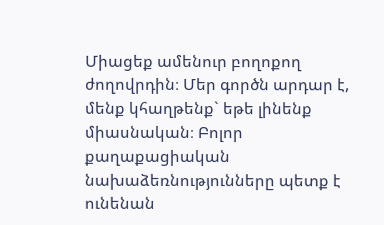Միացեք ամենուր բողոքող ժողովրդին։ Մեր գործն արդար է, մենք կհաղթենք` եթե լինենք միասնական։ Բոլոր քաղաքացիական նախաձեռնությունները պետք է ունենան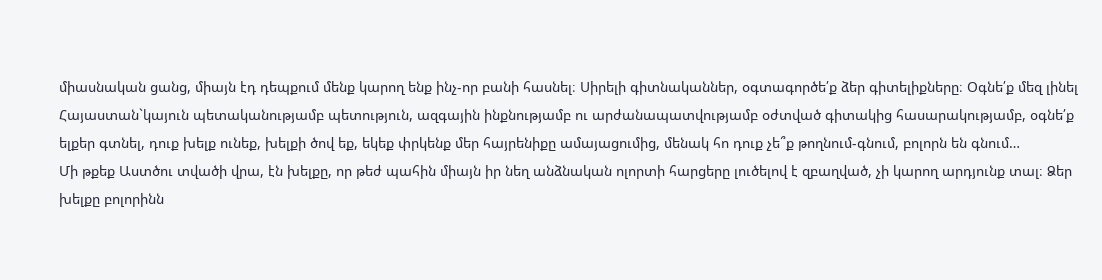միասնական ցանց, միայն էդ դեպքում մենք կարող ենք ինչ-որ բանի հասնել։ Սիրելի գիտնականներ, օգտագործե՛ք ձեր գիտելիքները։ Օգնե՛ք մեզ լինել Հայաստան`կայուն պետականությամբ պետություն, ազգային ինքնությամբ ու արժանապատվությամբ օժտված գիտակից հասարակությամբ, օգնե՛ք ելքեր գտնել, դուք խելք ունեք, խելքի ծով եք, եկեք փրկենք մեր հայրենիքը ամայացումից, մենակ հո դուք չե՞ք թողնում-գնում, բոլորն են գնում…
Մի թքեք Աստծու տվածի վրա, էն խելքը, որ թեժ պահին միայն իր նեղ անձնական ոլորտի հարցերը լուծելով է զբաղված, չի կարող արդյունք տալ։ Ձեր խելքը բոլորինն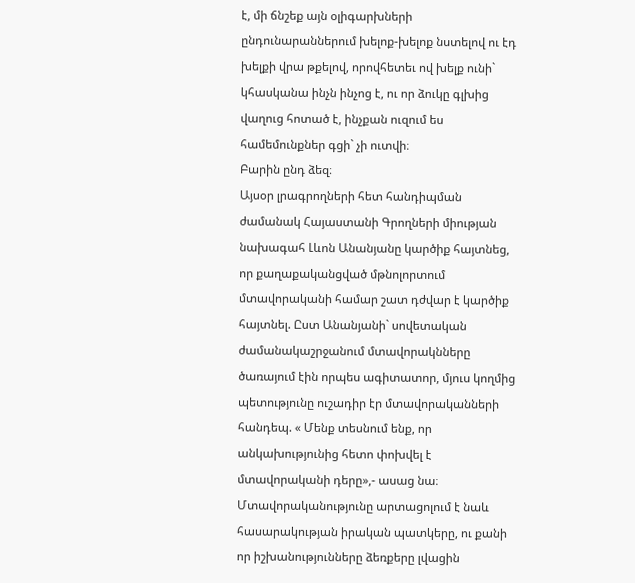է, մի ճնշեք այն օլիգարխների ընդունարաններում խելոք-խելոք նստելով ու էդ խելքի վրա թքելով, որովհետեւ ով խելք ունի` կհասկանա ինչն ինչոց է, ու որ ձուկը գլխից վաղուց հոտած է, ինչքան ուզում ես համեմունքներ գցի` չի ուտվի։
Բարին ընդ ձեզ։
Այսօր լրագրողների հետ հանդիպման ժամանակ Հայաստանի Գրողների միության նախագահ Լևոն Անանյանը կարծիք հայտնեց, որ քաղաքականցված մթնոլորտում մտավորականի համար շատ դժվար է կարծիք հայտնել. Ըստ Անանյանի` սովետական ժամանակաշրջանում մտավորակնները ծառայում էին որպես ագիտատոր, մյուս կողմից պետությունը ուշադիր էր մտավորականների հանդեպ. « Մենք տեսնում ենք, որ անկախությունից հետո փոխվել է մտավորականի դերը»,- ասաց նա։
Մտավորականությունը արտացոլում է նաև հասարակության իրական պատկերը, ու քանի որ իշխանությունները ձեռքերը լվացին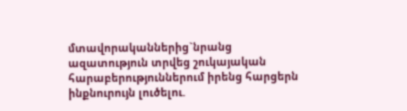մտավորականներից`նրանց ազատություն տրվեց շուկայական հարաբերություններում իրենց հարցերն ինքնուրույն լուծելու.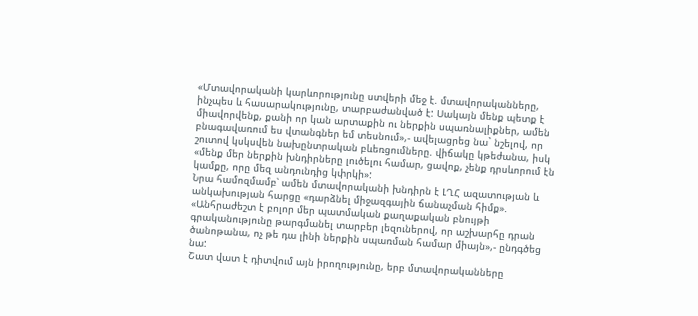«Մտավորականի կարևորությունը ստվերի մեջ է. մտավորականները, ինչպես և հասարակությունը, տարբաժանված է: Սակայն մենք պետք է միավորվենք, քանի որ կան արտաքին ու ներքին սպառնալիքներ, ամեն բնագավառում ես վտանգներ եմ տեսնում»,- ավելացրեց նա` նշելով, որ շուտով կսկսվեն նախընտրական բևեռցումները. վիճակը կթեժանա, իսկ «մենք մեր ներքին խնդիրները լուծելու համար, ցավոք, չենք դրսևորում էն կամքը, որը մեզ անդունդից կփրկի»:
Նրա համոզմամբ՝ ամեն մտավորականի խնդիրն է ԼՂՀ ազատության և անկախության հարցը «դարձնել միջազգային ճանաչման հիմք». «Անհրաժեշտ է բոլոր մեր պատմական քաղաքական բնույթի գրականությունը թարգմանել տարբեր լեզուներով, որ աշխարհը դրան ծանոթանա, ոչ թե դա լինի ներքին սպառման համար միայն»,- ընդգծեց նա:
Շատ վատ է դիտվում այն իրողությունը, երբ մտավորականները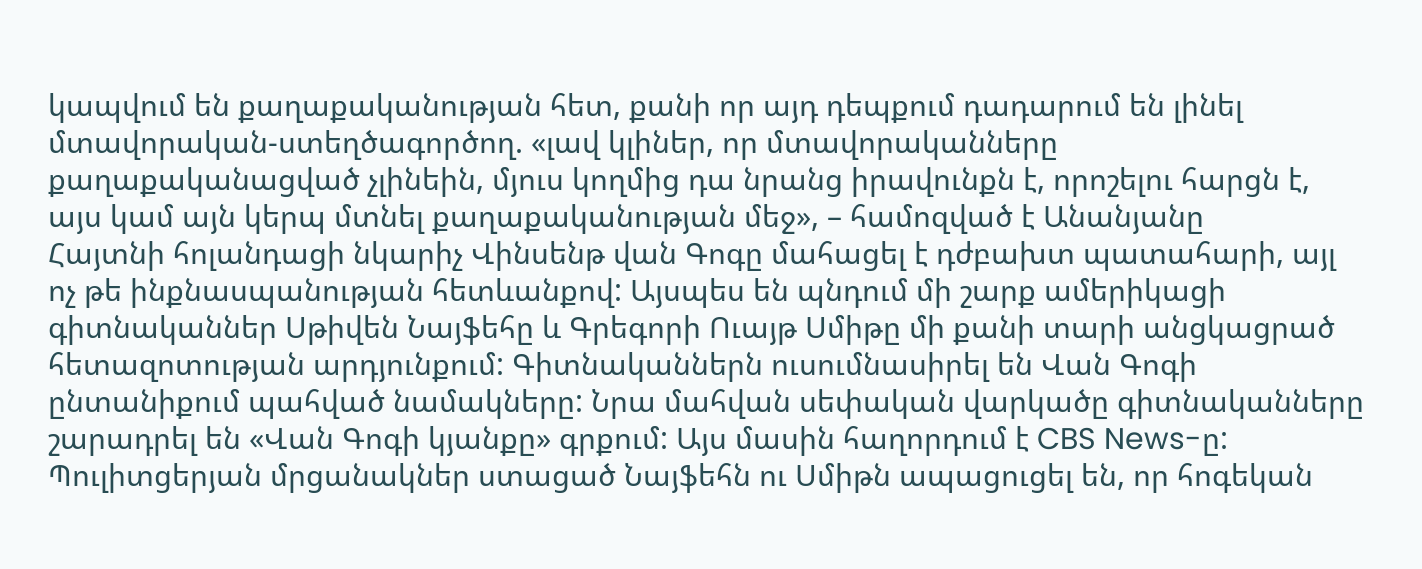կապվում են քաղաքականության հետ, քանի որ այդ դեպքում դադարում են լինել մտավորական-ստեղծագործող. «լավ կլիներ, որ մտավորականները քաղաքականացված չլինեին, մյուս կողմից դա նրանց իրավունքն է, որոշելու հարցն է, այս կամ այն կերպ մտնել քաղաքականության մեջ», – համոզված է Անանյանը
Հայտնի հոլանդացի նկարիչ Վինսենթ վան Գոգը մահացել է դժբախտ պատահարի, այլ ոչ թե ինքնասպանության հետևանքով: Այսպես են պնդում մի շարք ամերիկացի գիտնականներ Սթիվեն Նայֆեհը և Գրեգորի Ուայթ Սմիթը մի քանի տարի անցկացրած հետազոտության արդյունքում: Գիտնականներն ուսումնասիրել են Վան Գոգի ընտանիքում պահված նամակները: Նրա մահվան սեփական վարկածը գիտնականները շարադրել են «Վան Գոգի կյանքը» գրքում: Այս մասին հաղորդում է CBS News-ը:
Պուլիտցերյան մրցանակներ ստացած Նայֆեհն ու Սմիթն ապացուցել են, որ հոգեկան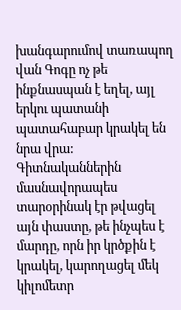խանգարումով տառապող վան Գոգը ոչ թե ինքնասպան է եղել, այլ երկու պատանի պատահաբար կրակել են նրա վրա: Գիտնականներին մասնավորապես տարօրինակ էր թվացել այն փաստը, թե ինչպես է մարդը, որն իր կրծքին է կրակել, կարողացել մեկ կիլոմետր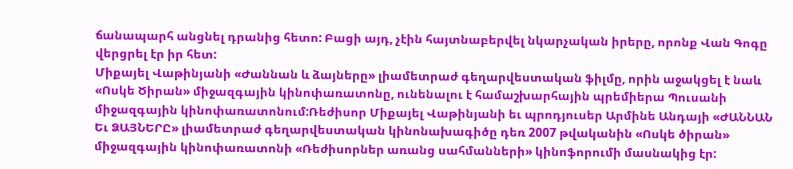ճանապարհ անցնել դրանից հետո: Բացի այդ, չէին հայտնաբերվել նկարչական իրերը, որոնք Վան Գոգը վերցրել էր իր հետ:
Միքայել Վաթինյանի «Ժաննան և ձայները» լիամետրաժ գեղարվեստական ֆիլմը, որին աջակցել է նաև «Ոսկե Ծիրան» միջազգային կինոփառատոնը, ունենալու է համաշխարհային պրեմիերա Պուսանի միջազգային կինոփառատոնում:Ռեժիսոր Միքայել Վաթինյանի եւ պրոդյուսեր Արմինե Անդայի «ԺԱՆՆԱՆ Եւ ՁԱՅՆԵՐԸ» լիամետրաժ գեղարվեստական կինոնախագիծը դեռ 2007 թվականին «Ոսկե ծիրան» միջազգային կինոփառատոնի «Ռեժիսորներ առանց սահմանների» կինոֆորումի մասնակից էր: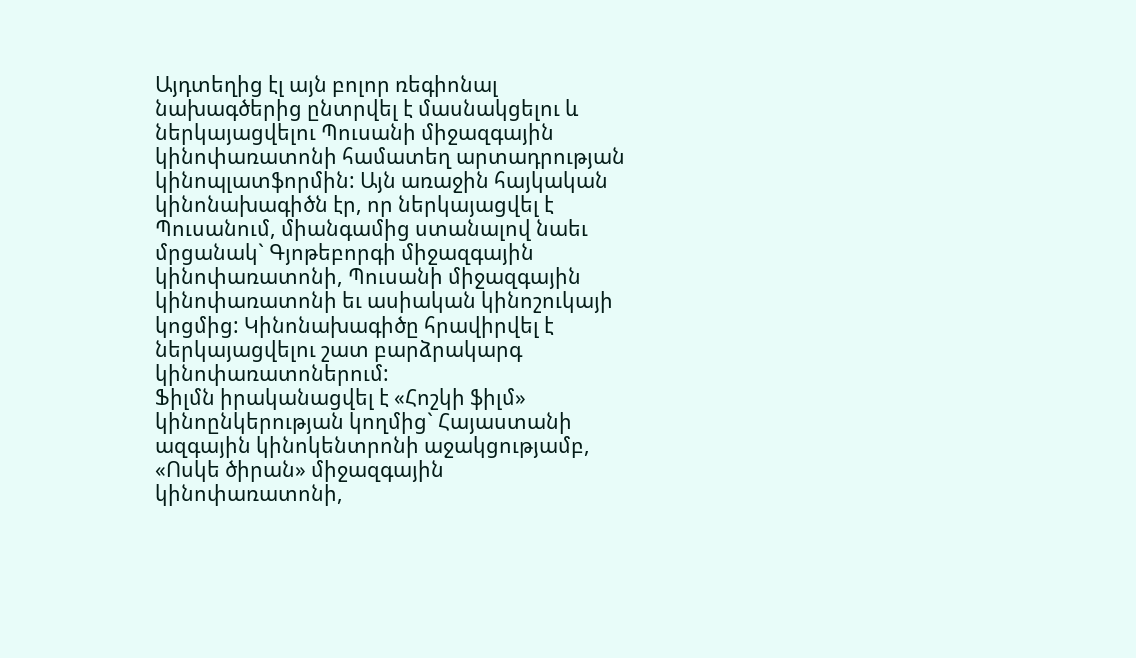Այդտեղից էլ այն բոլոր ռեգիոնալ նախագծերից ընտրվել է մասնակցելու և ներկայացվելու Պուսանի միջազգային կինոփառատոնի համատեղ արտադրության կինոպլատֆորմին: Այն առաջին հայկական կինոնախագիծն էր, որ ներկայացվել է Պուսանում, միանգամից ստանալով նաեւ մրցանակ` Գյոթեբորգի միջազգային կինոփառատոնի, Պուսանի միջազգային կինոփառատոնի եւ ասիական կինոշուկայի կոցմից: Կինոնախագիծը հրավիրվել է ներկայացվելու շատ բարձրակարգ կինոփառատոներում:
Ֆիլմն իրականացվել է «Հոշկի ֆիլմ» կինոընկերության կողմից` Հայաստանի ազգային կինոկենտրոնի աջակցությամբ, «Ոսկե ծիրան» միջազգային կինոփառատոնի,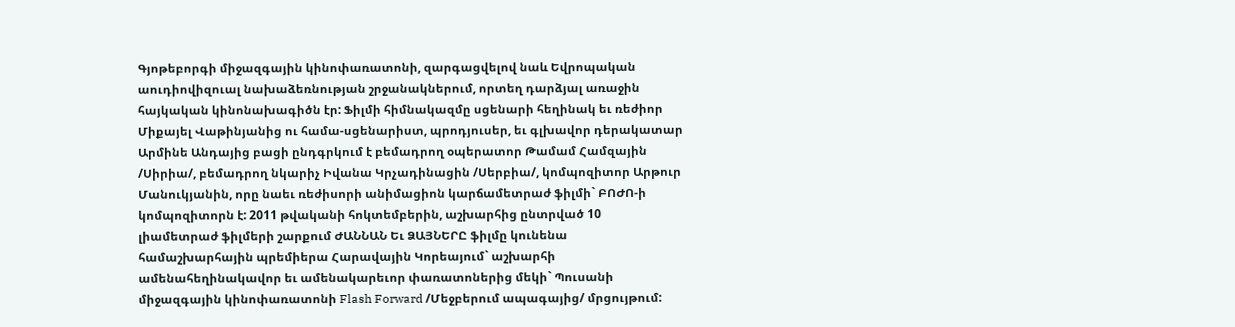Գյոթեբորգի միջազգային կինոփառատոնի, զարգացվելով նաև Եվրոպական աուդիովիզուալ նախաձեռնության շրջանակներում, որտեղ դարձյալ առաջին հայկական կինոնախագիծն էր: Ֆիլմի հիմնակազմը սցենարի հեղինակ եւ ռեժիոր Միքայել Վաթինյանից ու համա-սցենարիստ, պրոդյուսեր, եւ գլխավոր դերակատար Արմինե Անդայից բացի ընդգրկում է բեմադրող օպերատոր Թամամ Համզային /Սիրիա/, բեմադրող նկարիչ Իվանա Կրչադինացին /Սերբիա/, կոմպոզիտոր Արթուր Մանուկյանին, որը նաեւ ռեժիսորի անիմացիոն կարճամետրաժ ֆիլմի` ԲՈԺՈ-ի կոմպոզիտորն է: 2011 թվականի հոկտեմբերին, աշխարհից ընտրված 10 լիամետրաժ ֆիլմերի շարքում ԺԱՆՆԱՆ Եւ ՁԱՅՆԵՐԸ ֆիլմը կունենա համաշխարհային պրեմիերա Հարավային Կորեայում` աշխարհի ամենահեղինակավոր եւ ամենակարեւոր փառատոներից մեկի` Պուսանի միջազգային կինոփառատոնի Flash Forward /Մեջբերում ապագայից/ մրցույթում: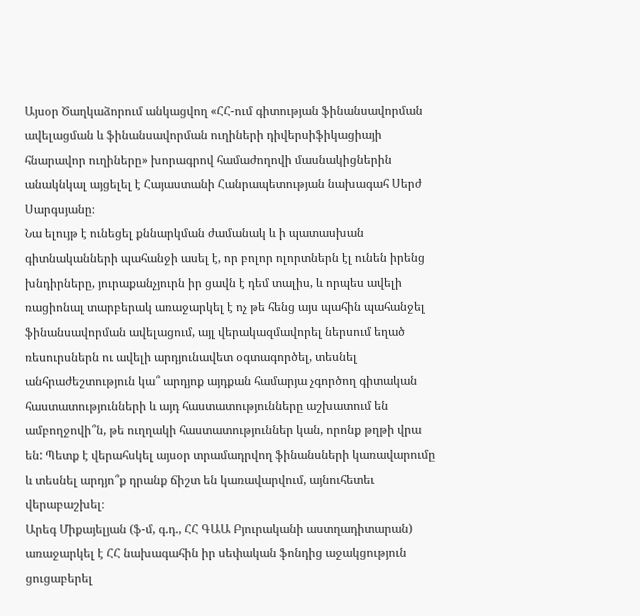Այսօր Ծաղկաձորում անկացվող «ՀՀ-ում գիտության ֆինանսավորման ավելացման և ֆինանսավորման ուղիների դիվերսիֆիկացիայի հնարավոր ուղիները» խորագրով համաժողովի մասնակիցներին անակնկալ այցելել է Հայաստանի Հանրապետության նախագահ Սերժ Սարգսյանը։
Նա ելույթ է ունեցել քննարկման ժամանակ և ի պատասխան գիտնականների պահանջի ասել է, որ բոլոր ոլորտներն էլ ունեն իրենց խնդիրները, յուրաքանչյուրն իր ցավն է դեմ տալիս, և որպես ավելի ռացիոնալ տարբերակ առաջարկել է ոչ թե հենց այս պահին պահանջել ֆինանսավորման ավելացում, այլ վերակազմավորել ներսում եղած ռեսուրսներն ու ավելի արդյունավետ օգտագործել, տեսնել անհրաժեշտություն կա՞ արդյոք այդքան համարյա չգործող գիտական հաստատությունների և այդ հաստատությունները աշխատում են ամբողջովի՞ն, թե ուղղակի հաստատություններ կան, որոնք թղթի վրա են: Պետք է վերահսկել այսօր տրամադրվող ֆինանսների կառավարումը և տեսնել արդյո՞ք դրանք ճիշտ են կառավարվում, այնուհետեւ վերաբաշխել։
Արեգ Միքայելյան (ֆ-մ, գ.դ., ՀՀ ԳԱԱ Բյուրականի աստղադիտարան) առաջարկել է ՀՀ նախագահին իր սեփական ֆոնդից աջակցություն ցուցաբերել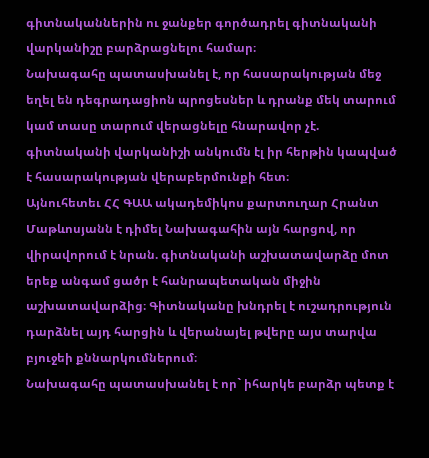գիտնականներին ու ջանքեր գործադրել գիտնականի վարկանիշը բարձրացնելու համար։
Նախագահը պատասխանել է, որ հասարակության մեջ եղել են դեգրադացիոն պրոցեսներ և դրանք մեկ տարում կամ տասը տարում վերացնելը հնարավոր չէ. գիտնականի վարկանիշի անկումն էլ իր հերթին կապված է հասարակության վերաբերմունքի հետ։
Այնուհետեւ ՀՀ ԳԱԱ ակադեմիկոս քարտուղար Հրանտ Մաթևոսյանն է դիմել Նախագահին այն հարցով, որ վիրավորում է նրան. գիտնականի աշխատավարձը մոտ երեք անգամ ցածր է հանրապետական միջին աշխատավարձից։ Գիտնականը խնդրել է ուշադրություն դարձնել այդ հարցին և վերանայել թվերը այս տարվա բյուջեի քննարկումներում։
Նախագահը պատասխանել է որ` իհարկե բարձր պետք է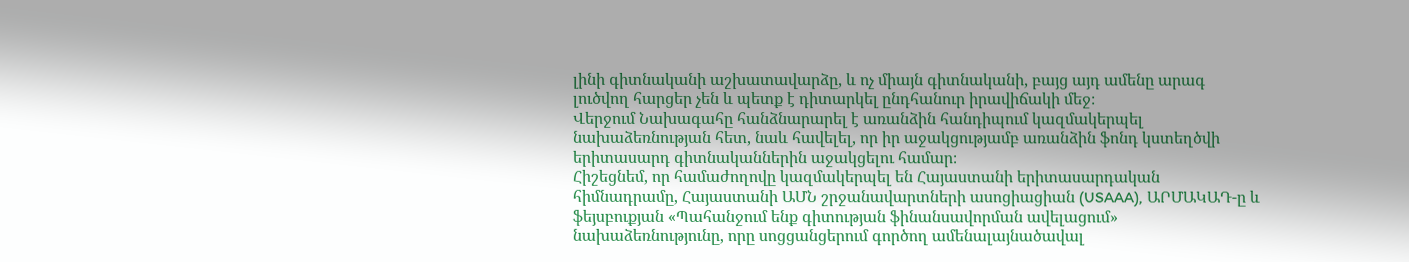լինի գիտնականի աշխատավարձը, և ոչ միայն գիտնականի, բայց այդ ամենը արագ լուծվող հարցեր չեն և պետք է դիտարկել ընդհանուր իրավիճակի մեջ։
Վերջում Նախագահը հանձնարարել է առանձին հանդիպում կազմակերպել նախաձեռնության հետ, նաև հավելել, որ իր աջակցությամբ առանձին ֆոնդ կստեղծվի երիտասարդ գիտնականներին աջակցելու համար։
Հիշեցնեմ, որ համաժողովը կազմակերպել են Հայաստանի երիտասարդական հիմնադրամը, Հայաստանի ԱՄՆ շրջանավարտների ասոցիացիան (USAAA), ԱՐՄԱԿԱԴ-ը և ֆեյսբուքյան «Պահանջում ենք գիտության ֆինանսավորման ավելացում» նախաձեռնությունը, որը սոցցանցերում գործող ամենալայնածավալ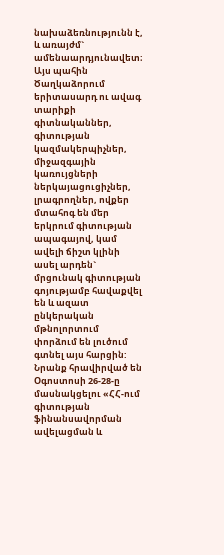նախաձեռնությունն է, և առայժմ` ամենաարդյունավետ։
Այս պահին Ծաղկաձորում երիտասարդ ու ավագ տարիքի գիտնականներ, գիտության կազմակերպիչներ, միջազգային կառույցների ներկայացուցիչներ, լրագրողներ, ովքեր մտահոգ են մեր երկրում գիտության ապագայով, կամ ավելի ճիշտ կլինի ասել արդեն` մրցունակ գիտության գոյությամբ հավաքվել են և ազատ ընկերական մթնոլորտում փորձում են լուծում գտնել այս հարցին: Նրանք հրավիրված են Օգոստոսի 26-28-ը մասնակցելու «ՀՀ-ում գիտության ֆինանսավորման ավելացման և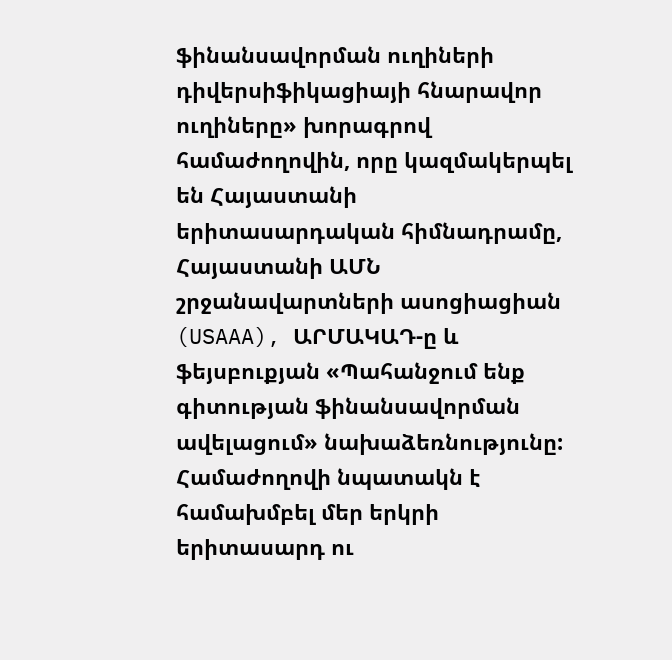ֆինանսավորման ուղիների դիվերսիֆիկացիայի հնարավոր ուղիները» խորագրով համաժողովին, որը կազմակերպել են Հայաստանի երիտասարդական հիմնադրամը, Հայաստանի ԱՄՆ շրջանավարտների ասոցիացիան (USAAA), ԱՐՄԱԿԱԴ-ը և ֆեյսբուքյան «Պահանջում ենք գիտության ֆինանսավորման ավելացում» նախաձեռնությունը:
Համաժողովի նպատակն է համախմբել մեր երկրի երիտասարդ ու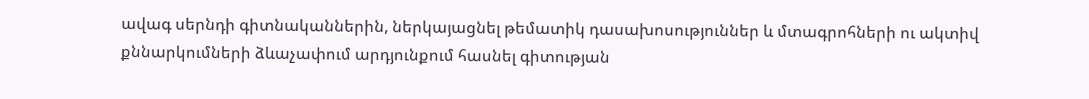ավագ սերնդի գիտնականներին, ներկայացնել թեմատիկ դասախոսություններ և մտագրոհների ու ակտիվ քննարկումների ձևաչափում արդյունքում հասնել գիտության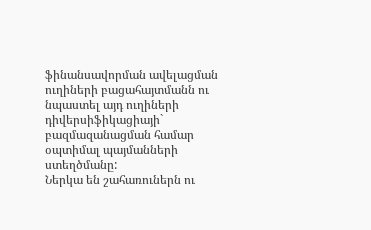ֆինանսավորման ավելացման ուղիների բացահայտմանն ու նպաստել այդ ուղիների դիվերսիֆիկացիայի` բազմազանացման համար օպտիմալ պայմանների ստեղծմանը:
Ներկա են շահառուներն ու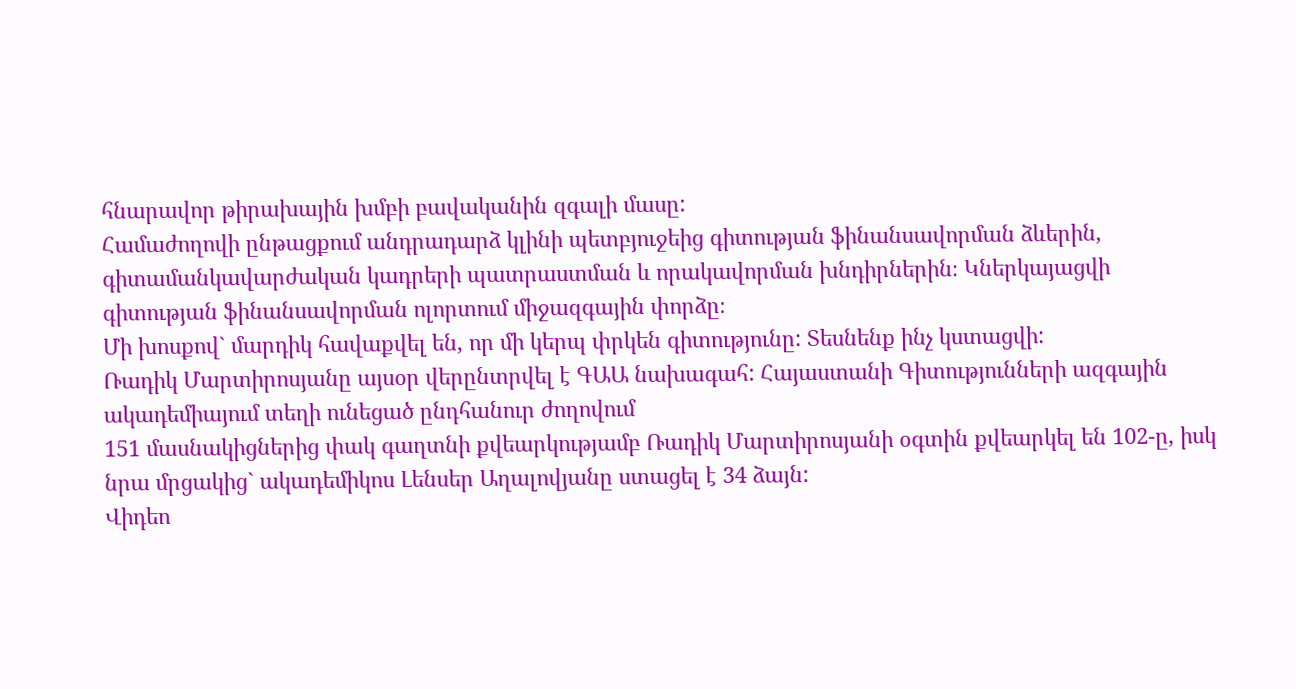հնարավոր թիրախային խմբի բավականին զգալի մասը:
Համաժողովի ընթացքում անդրադարձ կլինի պետբյուջեից գիտության ֆինանսավորման ձևերին, գիտամանկավարժական կադրերի պատրաստման և որակավորման խնդիրներին։ Կներկայացվի գիտության ֆինանսավորման ոլորտում միջազգային փորձը։
Մի խոսքով` մարդիկ հավաքվել են, որ մի կերպ փրկեն գիտությունը: Տեսնենք ինչ կստացվի:
Ռադիկ Մարտիրոսյանը այսօր վերընտրվել է ԳԱԱ նախագահ: Հայաստանի Գիտությունների ազգային ակադեմիայում տեղի ունեցած ընդհանուր ժողովում
151 մասնակիցներից փակ գաղտնի քվեարկությամբ Ռադիկ Մարտիրոսյանի օգտին քվեարկել են 102-ը, իսկ նրա մրցակից` ակադեմիկոս Լենսեր Աղալովյանը ստացել է 34 ձայն:
Վիդեո